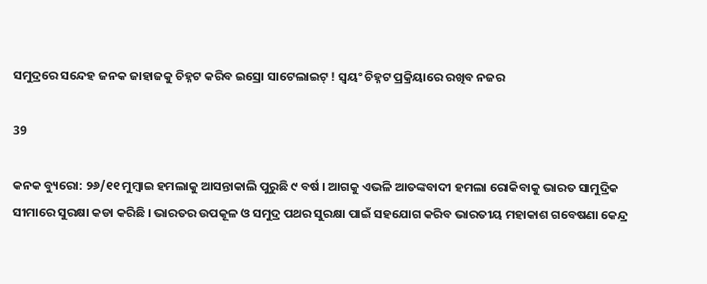ସମୁଦ୍ରରେ ସନ୍ଦେହ ଜନକ ଜାହାଜକୁ ଚିହ୍ନଟ କରିବ ଇସ୍ରୋ ସାଟେଲାଇଟ୍ ! ସ୍ୱୟଂ ଚିହ୍ନଟ ପ୍ରକ୍ରିୟାରେ ରଖିବ ନଜର

39

କନକ ବ୍ୟୁରୋ: ୨୬/୧୧ ମୁମ୍ବାଇ ହମଲାକୁ ଆସନ୍ତାକାଲି ପୁରୁଛି ୯ ବର୍ଷ । ଆଗକୁ ଏଭଳି ଆତଙ୍କବାଦୀ ହମଲା ରୋକିବାକୁ ଭାରତ ସାମୁଦ୍ରିକ ସୀମାରେ ସୁରକ୍ଷା କଡା କରିଛି । ଭାରତର ଉପକୂଳ ଓ ସମୁଦ୍ର ପଥର ସୁରକ୍ଷା ପାଇଁ ସହଯୋଗ କରିବ ଭାରତୀୟ ମହାକାଶ ଗବେଷଣା କେନ୍ଦ୍ର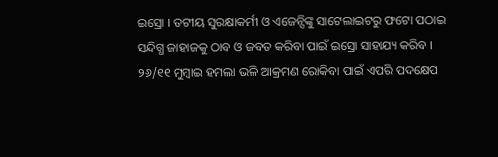ଇସ୍ରୋ । ତଟୀୟ ସୁରକ୍ଷାକର୍ମୀ ଓ ଏଜେନ୍ସିଙ୍କୁ ସାଟେଲାଇଟରୁ ଫଟୋ ପଠାଇ ସନ୍ଦିଗ୍ଧ ଜାହାଜକୁ ଠାବ ଓ ଜବତ କରିବା ପାଇଁ ଇସ୍ରୋ ସାହାଯ୍ୟ କରିବ । ୨୬/୧୧ ମୁମ୍ବାଇ ହମଲା ଭଳି ଆକ୍ରମଣ ରୋକିବା ପାଇଁ ଏପରି ପଦକ୍ଷେପ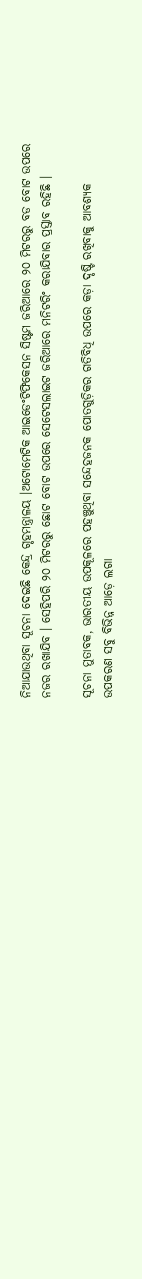ନିଆଯାଉଥିବା ସୂଚନା ଦେଇଛି କେନ୍ଦ୍ର ଗୃହମନ୍ତ୍ରାଳୟ ।ଅଟୋମେଟିକ ଆଇଡେଂଟିଫିକେସନ ସିଷ୍ଟମ ଜରିଆରେ ୨୦ ମିଟରରୁ ବଡ ବୋଟ ଉପରେ ନଜର ରଖାଯିବ । ସେହିପରି ୨୦ ମିଟରରୁ ଛୋଟ ବୋଟ ଉପରେ ସେଟେସଲାଇଟ ଜରିଆରେ ମନିଟରିଂ କରାଯିବାର ପ୍ରସ୍ତାବ ରହିଛି ।

ସୂଚନା ମୁତାବକ, ଭାରତୀୟ ଉପକୂଳରେ ପହଞ୍ଚୁଥିବା ସନ୍ଦେହଜନକ ପୋତଗୁଡ଼ିକର ଗତିବିଧି ଉପରେ କଡ଼ା ଦୃଷ୍ଟି ରଖିବାକୁ ଆବଶ୍ୟକ ଉପକରଣ ସବୁ ବିଭିନ୍ନ ଆଡ଼େ ଲଗା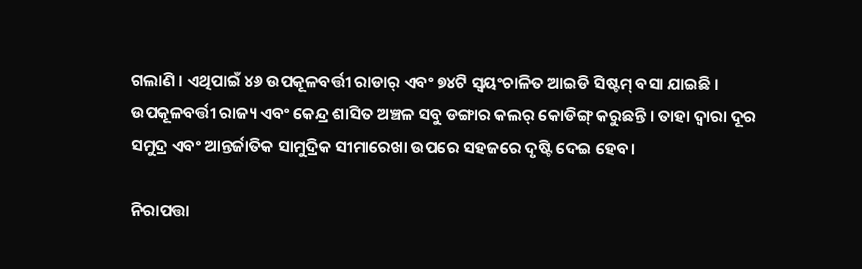ଗଲାଣି । ଏଥିପାଇଁ ୪୬ ଉପକୂଳବର୍ତ୍ତୀ ରାଡାର୍ ଏବଂ ୭୪ଟି ସ୍ୱୟଂଚାଳିତ ଆଇଡି ସିଷ୍ଟମ୍ ବସା ଯାଇଛି । ଉପକୂଳବର୍ତ୍ତୀ ରାଜ୍ୟ ଏବଂ କେନ୍ଦ୍ର ଶାସିତ ଅଞ୍ଚଳ ସବୁ ଡଙ୍ଗାର କଲର୍ କୋଡିଙ୍ଗ୍ କରୁଛନ୍ତି । ତାହା ଦ୍ୱାରା ଦୂର ସମୁଦ୍ର ଏବଂ ଆନ୍ତର୍ଜାତିକ ସାମୁଦ୍ରିକ ସୀମାରେଖା ଉପରେ ସହଜରେ ଦୃଷ୍ଟି ଦେଇ ହେବ।

ନିରାପତ୍ତା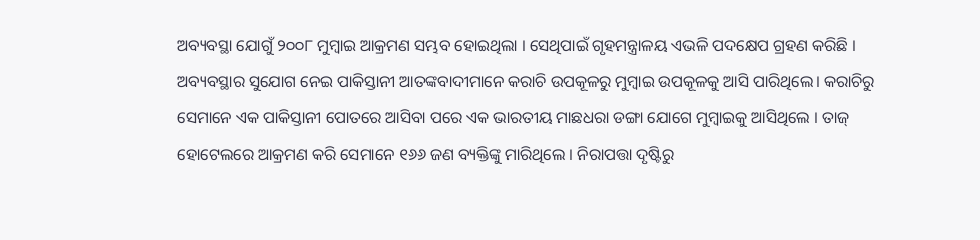ଅବ୍ୟବସ୍ଥା ଯୋଗୁଁ ୨୦୦୮ ମୁମ୍ବାଇ ଆକ୍ରମଣ ସମ୍ଭବ ହୋଇଥିଲା । ସେଥିପାଇଁ ଗୃହମନ୍ତ୍ରାଳୟ ଏଭଳି ପଦକ୍ଷେପ ଗ୍ରହଣ କରିଛି । ଅବ୍ୟବସ୍ଥାର ସୁଯୋଗ ନେଇ ପାକିସ୍ତାନୀ ଆତଙ୍କବାଦୀମାନେ କରାଚି ଉପକୂଳରୁ ମୁମ୍ବାଇ ଉପକୂଳକୁ ଆସି ପାରିଥିଲେ। କରାଚିରୁ ସେମାନେ ଏକ ପାକିସ୍ତାନୀ ପୋତରେ ଆସିବା ପରେ ଏକ ଭାରତୀୟ ମାଛଧରା ଡଙ୍ଗା ଯୋଗେ ମୁମ୍ବାଇକୁ ଆସିଥିଲେ । ତାଜ୍ ହୋଟେଲରେ ଆକ୍ରମଣ କରି ସେମାନେ ୧୬୬ ଜଣ ବ୍ୟକ୍ତିଙ୍କୁ ମାରିଥିଲେ । ନିରାପତ୍ତା ଦୃଷ୍ଟିରୁ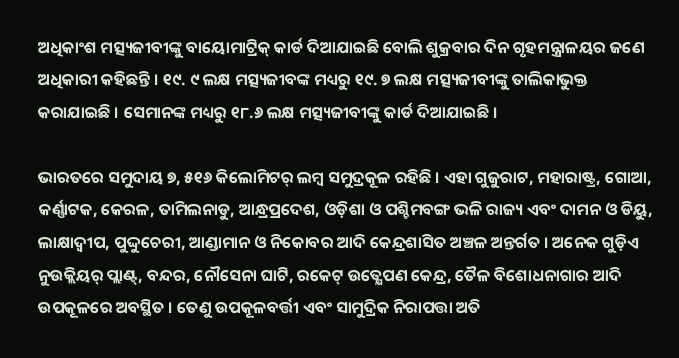ଅଧିକାଂଶ ମତ୍ସ୍ୟଜୀବୀଙ୍କୁ ବାୟୋମାଟ୍ରିକ୍ କାର୍ଡ ଦିଆଯାଇଛି ବୋଲି ଶୁକ୍ରବାର ଦିନ ଗୃହମନ୍ତ୍ରାଳୟର ଜଣେ ଅଧିକାରୀ କହିଛନ୍ତି । ୧୯. ୯ ଲକ୍ଷ ମତ୍ସ୍ୟଜୀବଙ୍କ ମଧ୍ୟରୁ ୧୯. ୭ ଲକ୍ଷ ମତ୍ସ୍ୟଜୀବୀଙ୍କୁ ତାଲିକାଭୁକ୍ତ କରାଯାଇଛି । ସେମାନଙ୍କ ମଧ୍ୟରୁ ୧୮.୬ ଲକ୍ଷ ମତ୍ସ୍ୟଜୀବୀଙ୍କୁ କାର୍ଡ ଦିଆଯାଇଛି ।

ଭାରତରେ ସମୁଦାୟ ୭, ୫୧୬ କିଲୋମିଟର୍ ଲମ୍ବ ସମୁଦ୍ରକୂଳ ରହିଛି । ଏହା ଗୁଜୁରାଟ, ମହାରାଷ୍ଟ୍ର, ଗୋଆ, କର୍ଣ୍ଣାଟକ, କେରଳ, ତାମିଲନାଡୁ, ଆନ୍ଧ୍ରପ୍ରଦେଶ, ଓଡ଼ିଶା ଓ ପଶ୍ଚିମବଙ୍ଗ ଭଳି ରାଜ୍ୟ ଏବଂ ଦାମନ ଓ ଡିୟୁ, ଲାକ୍ଷାଦ୍ୱୀପ, ପୁଦ୍ଦୁଚେରୀ, ଆଣ୍ଡାମାନ ଓ ନିକୋବର ଆଦି କେନ୍ଦ୍ରଶାସିତ ଅଞ୍ଚଳ ଅନ୍ତର୍ଗତ । ଅନେକ ଗୁଡ଼ିଏ ନୁଉକ୍ଲିୟର୍ ପ୍ଲାଣ୍ଟ୍, ବନ୍ଦର, ନୌସେନା ଘାଟି, ରକେଟ୍ ଉତ୍କ୍ଷେପଣ କେନ୍ଦ୍ର, ତୈଳ ବିଶୋଧନାଗାର ଆଦି ଉପକୂଳରେ ଅବସ୍ଥିତ । ତେଣୁ ଉପକୂଳବର୍ତ୍ତୀ ଏବଂ ସାମୁଦ୍ରିକ ନିରାପତ୍ତା ଅତି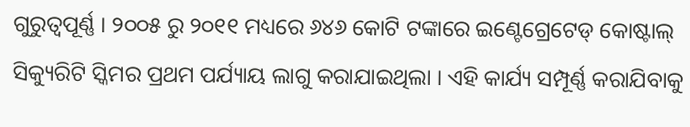ଗୁରୁତ୍ୱପୂର୍ଣ୍ଣ । ୨୦୦୫ ରୁ ୨୦୧୧ ମଧ୍ୟରେ ୬୪୬ କୋଟି ଟଙ୍କାରେ ଇଣ୍ଟେଗ୍ରେଟେଡ୍ କୋଷ୍ଟାଲ୍ ସିକ୍ୟୁରିଟି ସ୍କିମର ପ୍ରଥମ ପର୍ଯ୍ୟାୟ ଲାଗୁ କରାଯାଇଥିଲା । ଏହି କାର୍ଯ୍ୟ ସମ୍ପୂର୍ଣ୍ଣ କରାଯିବାକୁ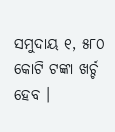ସମୁଦାୟ ୧, ୫୮୦ କୋଟି ଟଙ୍କା ଖର୍ଚ୍ଚ ହେବ ।